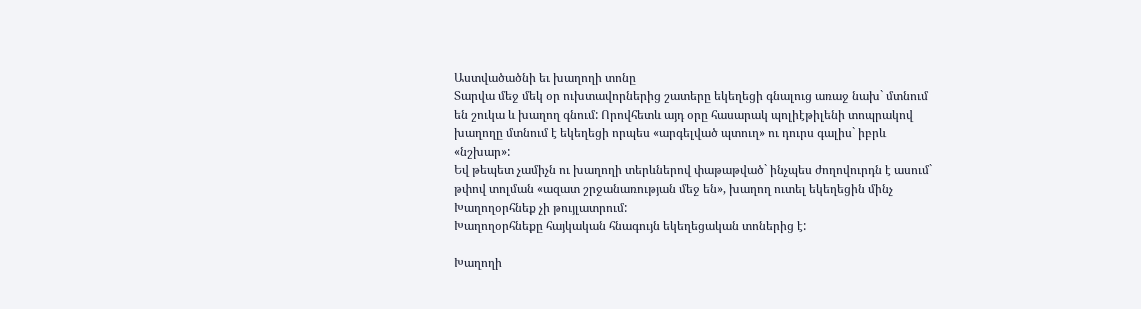Աստվածածնի եւ խաղողի տոնը
Տարվա մեջ մեկ օր ուխտավորներից շատերը եկեղեցի գնալուց առաջ նախ` մտնում են շուկա և խաղող գնում: Որովհետև այդ օրը հասարակ պոլիէթիլենի տոպրակով խաղողը մտնում է եկեղեցի որպես «արգելված պտուղ» ու դուրս գալիս` իբրև «նշխար»:
Եվ թեպետ չամիչն ու խաղողի տերևներով փաթաթված` ինչպես ժողովուրդն է ասում` թփով տոլման «ազատ շրջանառության մեջ են», խաղող ուտել եկեղեցին մինչ Խաղողօրհնեք չի թույլատրում:
Խաղողօրհնեքը հայկական հնագույն եկեղեցական տոներից է:

Խաղողի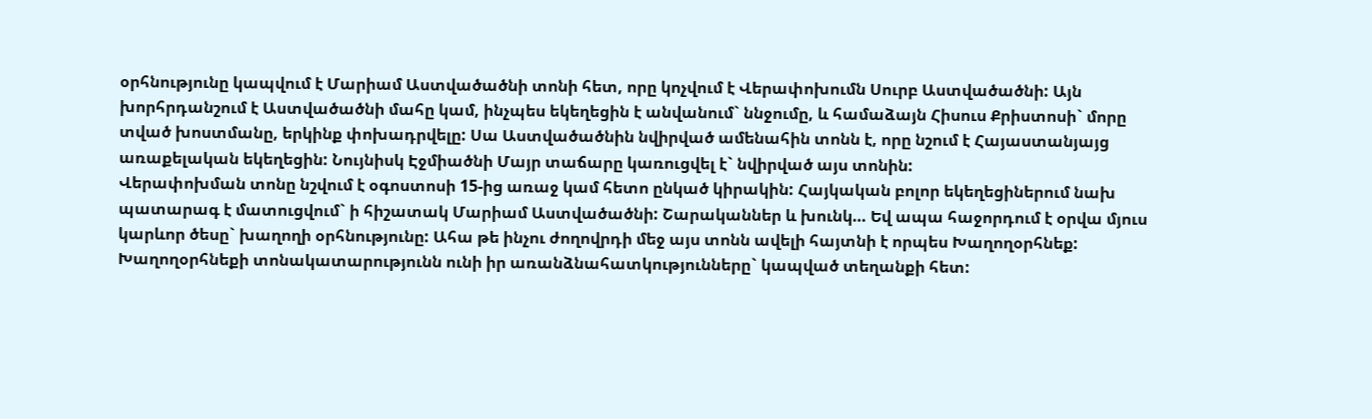օրհնությունը կապվում է Մարիամ Աստվածածնի տոնի հետ, որը կոչվում է Վերափոխումն Սուրբ Աստվածածնի: Այն խորհրդանշում է Աստվածածնի մահը կամ, ինչպես եկեղեցին է անվանում` ննջումը, և համաձայն Հիսուս Քրիստոսի` մորը տված խոստմանը, երկինք փոխադրվելը: Սա Աստվածածնին նվիրված ամենահին տոնն է, որը նշում է Հայաստանյայց առաքելական եկեղեցին: Նույնիսկ Էջմիածնի Մայր տաճարը կառուցվել է` նվիրված այս տոնին:
Վերափոխման տոնը նշվում է օգոստոսի 15-ից առաջ կամ հետո ընկած կիրակին: Հայկական բոլոր եկեղեցիներում նախ պատարագ է մատուցվում` ի հիշատակ Մարիամ Աստվածածնի: Շարականներ և խունկ… Եվ ապա հաջորդում է օրվա մյուս կարևոր ծեսը` խաղողի օրհնությունը: Ահա թե ինչու ժողովրդի մեջ այս տոնն ավելի հայտնի է որպես Խաղողօրհնեք:
Խաղողօրհնեքի տոնակատարությունն ունի իր առանձնահատկությունները` կապված տեղանքի հետ: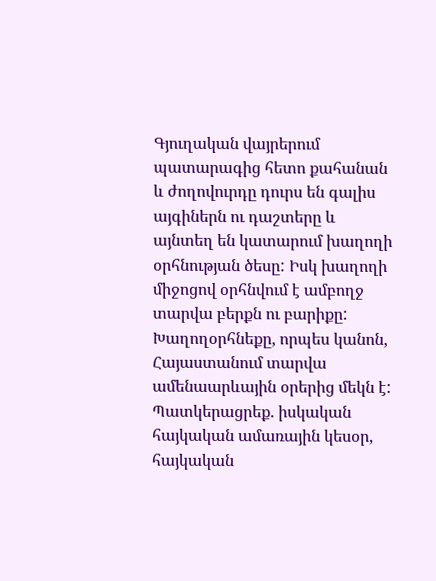Գյուղական վայրերում պատարագից հետո քահանան և ժողովուրդը դուրս են գալիս այգիներն ու դաշտերը և այնտեղ են կատարում խաղողի օրհնության ծեսը: Իսկ խաղողի միջոցով օրհնվում է ամբողջ տարվա բերքն ու բարիքը:
Խաղողօրհնեքը, որպես կանոն, Հայաստանում տարվա ամենաարևային օրերից մեկն է: Պատկերացրեք. իսկական հայկական ամառային կեսօր, հայկական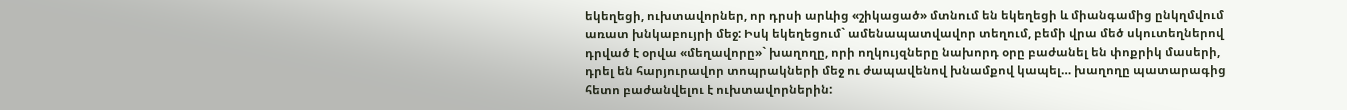եկեղեցի, ուխտավորներ, որ դրսի արևից «շիկացած» մտնում են եկեղեցի և միանգամից ընկղմվում առատ խնկաբույրի մեջ: Իսկ եկեղեցում` ամենապատվավոր տեղում, բեմի վրա մեծ սկուտեղներով դրված է օրվա «մեղավորը»` խաղողը, որի ողկույզները նախորդ օրը բաժանել են փոքրիկ մասերի, դրել են հարյուրավոր տոպրակների մեջ ու ժապավենով խնամքով կապել… խաղողը պատարագից հետո բաժանվելու է ուխտավորներին: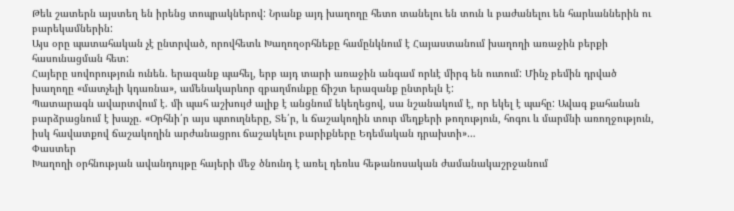Թեև շատերն այստեղ են իրենց տոպրակներով: Նրանք այդ խաղողը հետո տանելու են տուն և բաժանելու են հարևաններին ու բարեկամներին:
Այս օրը պատահական չէ ընտրված, որովհետև Խաղողօրհնեքը համընկնում է Հայաստանում խաղողի առաջին բերքի հասունացման հետ:
Հայերը սովորություն ունեն. երազանք պահել, երբ այդ տարի առաջին անգամ որևէ միրգ են ուտում: Մինչ բեմին դրված խաղողը «մատչելի կդառնա», ամենակարևոր զբաղմունքը ճիշտ երազանք ընտրելն է:
Պատարագն ավարտվում է. մի պահ աշխույժ ալիք է անցնում եկեղեցով, սա նշանակում է, որ եկել է պահը: Ավագ քահանան բարձրացնում է խաչը. «Օրհնի՛ր այս պտուղները, Տե՛ր, և ճաշակողին տուր մեղքերի թողություն, հոգու և մարմնի առողջություն, իսկ հավատքով ճաշակողին արժանացրու ճաշակելու բարիքները Եդեմական դրախտի»…
Փաստեր
Խաղողի օրհնության ավանդույթը հայերի մեջ ծնունդ է առել դեռևս հեթանոսական ժամանակաշրջանում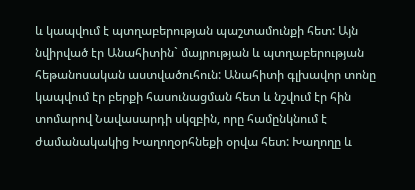և կապվում է պտղաբերության պաշտամունքի հետ: Այն նվիրված էր Անահիտին` մայրության և պտղաբերության հեթանոսական աստվածուհուն: Անահիտի գլխավոր տոնը կապվում էր բերքի հասունացման հետ և նշվում էր հին տոմարով Նավասարդի սկզբին, որը համընկնում է ժամանակակից Խաղողօրհնեքի օրվա հետ: Խաղողը և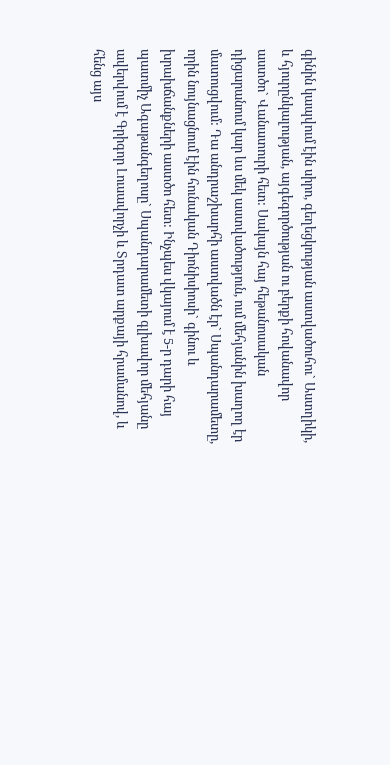գինին կապվում էին սիրո, գեղեցկության աստվածուհու` Աստղիկի, և հյուրընկալության, այգեգործության ու բերքի հովանավոր աստծո` Վանատուրի հետ: Սակայն հայ հեթանոսական դիցարանում կար ևս մեկ աստվածություն, ում մեհյանին խաղող էր մատուցվում: Դա անդրաշխարհի աստվածն էր` Սպանդարամետը, որին նույնացնում էին հունական Դիոնիսիոսի` գինու և խրախճանքների աստծո հետ: Ինչպես վկայում է 5-ր դարի հայ պատմիչ Ագաթանգեղոսը` Սպանդարամետի գլխավոր մեհյանը ավերվում է Գրիգոր Լուսավորչի և Տրդատ արքայի հրամանով, և հենց այս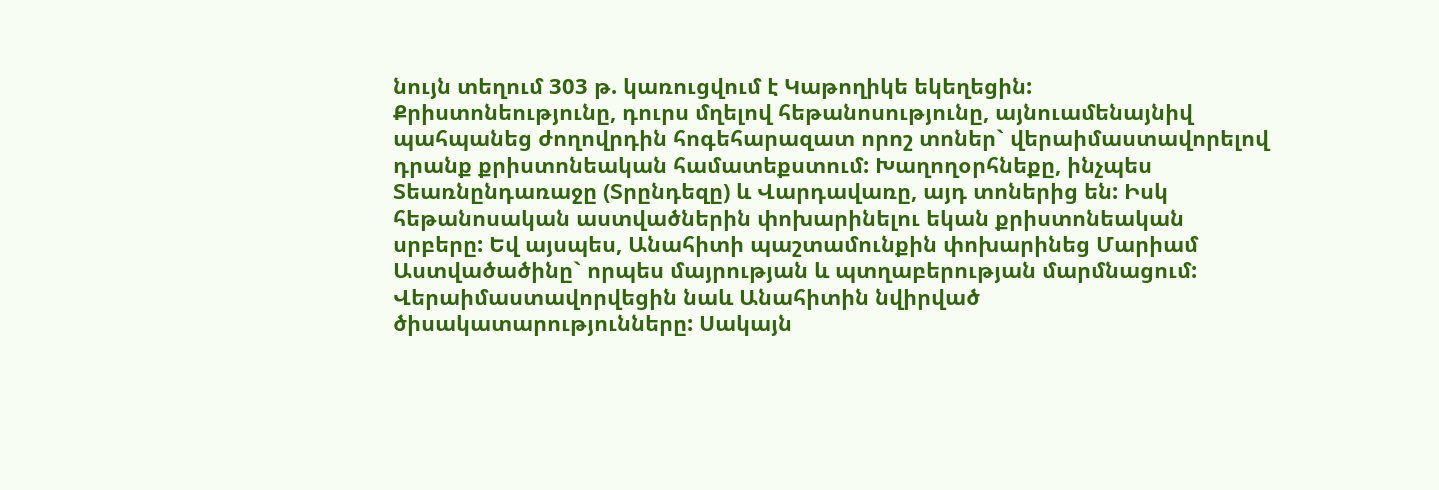նույն տեղում 303 թ. կառուցվում է Կաթողիկե եկեղեցին:
Քրիստոնեությունը, դուրս մղելով հեթանոսությունը, այնուամենայնիվ պահպանեց ժողովրդին հոգեհարազատ որոշ տոներ` վերաիմաստավորելով դրանք քրիստոնեական համատեքստում: Խաղողօրհնեքը, ինչպես Տեառնընդառաջը (Տրընդեզը) և Վարդավառը, այդ տոներից են: Իսկ հեթանոսական աստվածներին փոխարինելու եկան քրիստոնեական սրբերը: Եվ այսպես, Անահիտի պաշտամունքին փոխարինեց Մարիամ Աստվածածինը` որպես մայրության և պտղաբերության մարմնացում: Վերաիմաստավորվեցին նաև Անահիտին նվիրված ծիսակատարությունները: Սակայն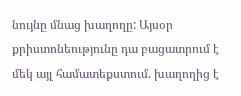նույնը մնաց խաղողը: Այսօր քրիստոնեությունը դա բացատրում է մեկ այլ համատեքստում. խաղողից է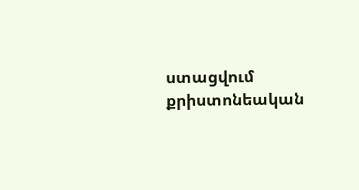ստացվում քրիստոնեական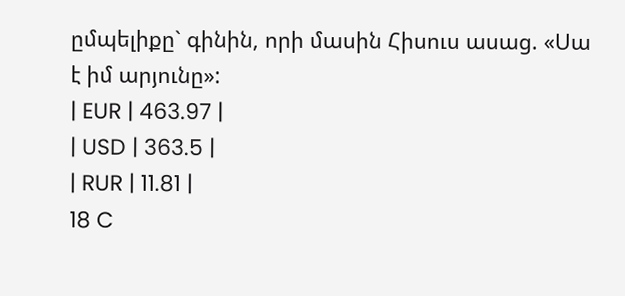ըմպելիքը` գինին, որի մասին Հիսուս ասաց. «Սա է իմ արյունը»:
| EUR | 463.97 |
| USD | 363.5 |
| RUR | 11.81 |
18 C